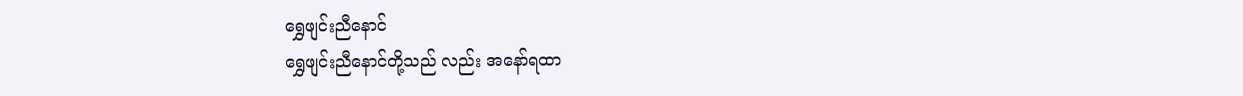ရွှေဖျင်းညီနောင်
ရွှေဖျင်းညီနောင်တို့သည် လည်း အနော်ရထာ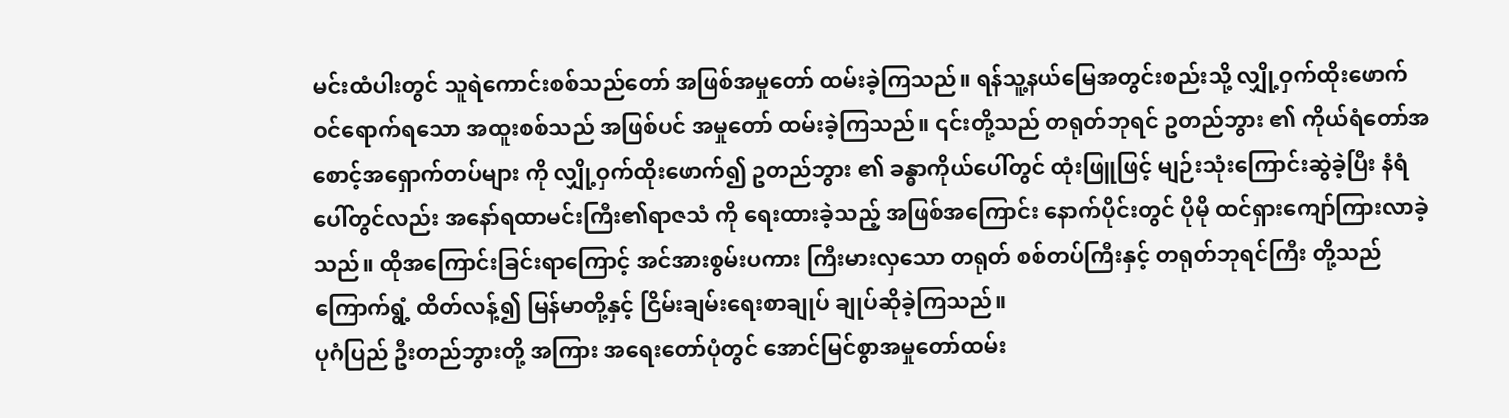မင်းထံပါးတွင် သူရဲကောင်းစစ်သည်တော် အဖြစ်အမှုတော် ထမ်းခဲ့ကြသည်။ ရန်သူ့နယ်မြေအတွင်းစည်းသို့ လျှို့ဝှက်ထိုးဖောက် ဝင်ရောက်ရသော အထူးစစ်သည် အဖြစ်ပင် အမှုတော် ထမ်းခဲ့ကြသည်။ ၎င်းတို့သည် တရုတ်ဘုရင် ဥတည်ဘွား ၏ ကိုယ်ရံတော်အစောင့်အရှောက်တပ်များ ကို လျှို့ဝှက်ထိုးဖောက်၍ ဥတည်ဘွား ၏ ခန္ဓာကိုယ်ပေါ်တွင် ထုံးဖြူဖြင့် မျဉ်းသုံးကြောင်းဆွဲခဲ့ပြီး နံရံပေါ်တွင်လည်း အနော်ရထာမင်းကြီး၏ရာဇသံ ကို ရေးထားခဲ့သည့် အဖြစ်အကြောင်း နောက်ပိုင်းတွင် ပိုမို ထင်ရှားကျော်ကြားလာခဲ့သည်။ ထိုအကြောင်းခြင်းရာကြောင့် အင်အားစွမ်းပကား ကြီးမားလှသော တရုတ် စစ်တပ်ကြီးနှင့် တရုတ်ဘုရင်ကြီး တို့သည် ကြောက်ရွံ့ ထိတ်လန့်၍ မြန်မာတို့နှင့် ငြိမ်းချမ်းရေးစာချုပ် ချုပ်ဆိုခဲ့ကြသည်။
ပုဂံပြည် ဦးတည်ဘွားတို့ အကြား အရေးတော်ပုံတွင် အောင်မြင်စွာအမှုတော်ထမ်း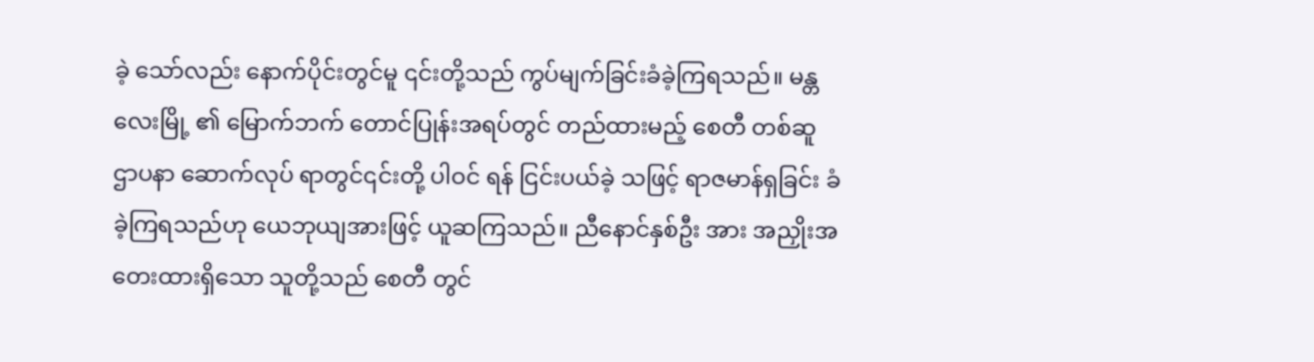ခဲ့ သော်လည်း နောက်ပိုင်းတွင်မူ ၎င်းတို့သည် ကွပ်မျက်ခြင်းခံခဲ့ကြရသည်။ မန္တလေးမြို့ ၏ မြောက်ဘက် တောင်ပြုန်းအရပ်တွင် တည်ထားမည့် စေတီ တစ်ဆူ ဌာပနာ ဆောက်လုပ် ရာတွင်၎င်းတို့ ပါဝင် ရန် ငြင်းပယ်ခဲ့ သဖြင့် ရာဇမာန်ရှခြင်း ခံခဲ့ကြရသည်ဟု ယေဘုယျအားဖြင့် ယူဆကြသည်။ ညီနောင်နှစ်ဦး အား အညှိုးအတေးထားရှိသော သူတို့သည် စေတီ တွင်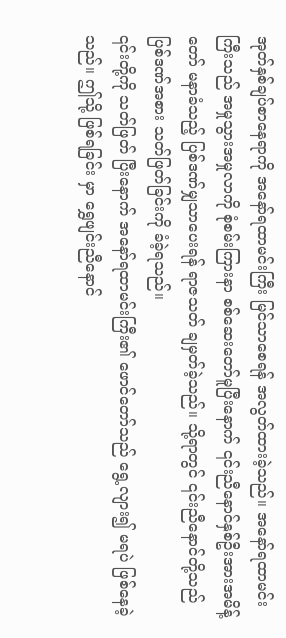အုတ်နှစ်ချပ်စာနေရာကို အနော်ရထာမင်းကြီး မြင်သာစေရန် အလွတ်ထားခဲ့သည်။ အနော်ရထာမင်းကြီးသည် အမှုသွားအမှုလာကို စုံစမ်းကြားနာ စစ်ဆေးတော်မူပြီးနောက် ၎င်းညီနောင်နှစ်ဦးအားအမိန့်တော် မနာခံသည့် ပြစ်ဒဏ်မျှသာပေးရန် ရာဇသတ် ချမှတ်ခဲ့သည်။ သို့ရာတွင် ၎င်းညီနောင်တို့သည် ပြစ်ဒဏ်အစား သတ်ဖြတ်ခြင်းကို ခံခဲ့ရသည်။
၎င်းတို့ကို သတ်ဖြတ် ပြီးနောက် အနော်ရထာမင်းကြီး၏ ဖောင်တော်သည် ရွေ့လျား၍ မရပဲ ဖြစ်နေခဲ့သည်။ ဤသို့ ဖြစ်ရခြင်း မှာ ရွှေဖျင်းညီနောင်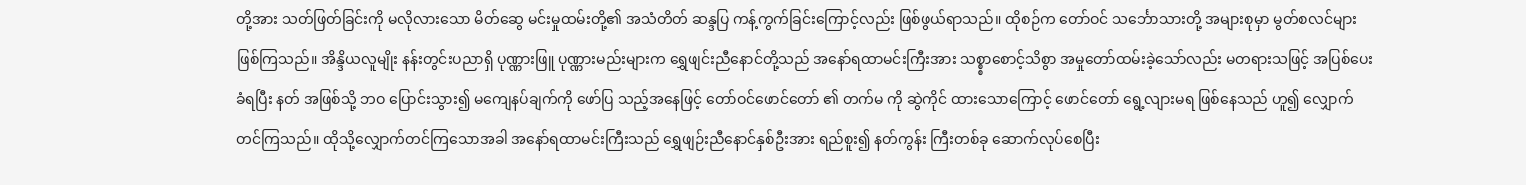တို့အား သတ်ဖြတ်ခြင်းကို မလိုလားသော မိတ်ဆွေ မင်းမှုထမ်းတို့၏ အသံတိတ် ဆန္ဒပြ ကန့်ကွက်ခြင်းကြောင့်လည်း ဖြစ်ဖွယ်ရာသည်။ ထိုစဉ်က တော်ဝင် သင်္ဘောသားတို့ အများစုမှာ မွတ်စလင်များ ဖြစ်ကြသည်။ အိန္ဒိယလူမျိုး နန်းတွင်းပညာရှိ ပုဏ္ဏားဖြူ ပုဏ္ဏားမည်းများက ရွှေဖျင်းညီနောင်တို့သည် အနော်ရထာမင်းကြီးအား သစ္စ္စာစောင့်သိစွာ အမှုတော်ထမ်းခဲ့သော်လည်း မတရားသဖြင့် အပြစ်ပေး ခံရပြီး နတ် အဖြစ်သို့ ဘဝ ပြောင်းသွား၍ မကျေနပ်ချက်ကို ဖော်ပြ သည့်အနေဖြင့် တော်ဝင်ဖောင်တော် ၏ တက်မ ကို ဆွဲကိုင် ထားသောကြောင့် ဖောင်တော် ရွေ့လျားမရ ဖြစ်နေသည် ဟူ၍ လျှောက်တင်ကြသည်။ ထိုသို့လျှောက်တင်ကြသောအခါ အနော်ရထာမင်းကြီးသည် ရွှေဖျဉ်းညီနောင်နှစ်ဦးအား ရည်စူး၍ နတ်ကွန်း ကြီးတစ်ခု ဆောက်လုပ်စေပြီး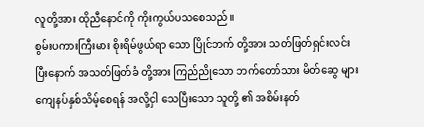လူတို့အား ထိုညီနောင်ကို ကိုးကွယ်ပသစေသည်။
စွမ်းပကားကြီးမား စိုးရိမ်ဖွယ်ရာ သော ပြိုင်ဘက် တို့အား သတ်ဖြတ်ရှင်းလင်းပြီးနောက် အသတ်ဖြတ်ခံ တို့အား ကြည်ညိုသော ဘက်တော်သား မိတ်ဆွေ များ ကျေနပ်နှစ်သိမ့်စေရန် အလို့ငှါ သေပြီးသော သူတို့ ၏ အစိမ်းနတ်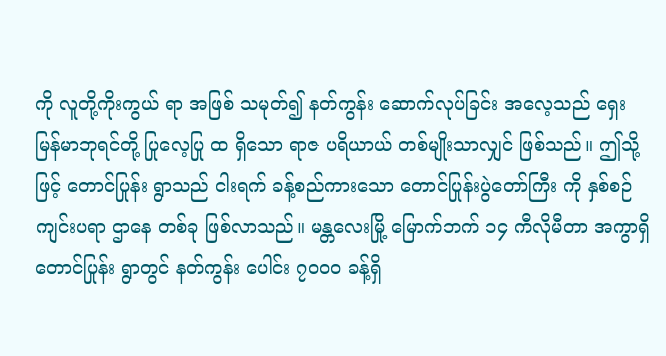ကို လူတို့ကိုးကွယ် ရာ အဖြစ် သမုတ်၍ နတ်ကွန်း ဆောက်လုပ်ခြင်း အလေ့သည် ရှေးမြန်မာဘုရင်တို့ ပြုလေ့ပြု ထ ရှိသော ရာဇ ပရိယာယ် တစ်မျိုးသာလျှင် ဖြစ်သည်။ ဤသို့ဖြင့် တောင်ပြုန်း ရွာသည် ငါးရက် ခန့်စည်ကားသော တောင်ပြုန်းပွဲတော်ကြီး ကို နှစ်စဉ် ကျင်းပရာ ဌာနေ တစ်ခု ဖြစ်လာသည်။ မန္တလေးမြို့ မြောက်ဘက် ၁၄ ကီလိုမီတာ အကွာရှိ တောင်ပြုန်း ရွာတွင် နတ်ကွန်း ပေါင်း ၇၀၀ဝ ခန့်ရှိ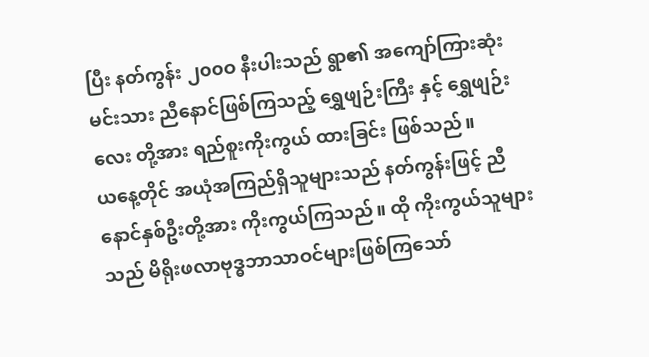ပြီး နတ်ကွန်း ၂၀၀ဝ နီးပါးသည် ရွာ၏ အကျော်ကြားဆုံး မင်းသား ညီနောင်ဖြစ်ကြသည့် ရွှေဖျဉ်းကြီး နှင့် ရွှေဖျဉ်းလေး တို့အား ရည်စူးကိုးကွယ် ထားခြင်း ဖြစ်သည်။
ယနေ့တိုင် အယုံအကြည်ရှိသူများသည် နတ်ကွန်းဖြင့် ညီနောင်နှစ်ဦးတို့အား ကိုးကွယ်ကြသည်။ ထို ကိုးကွယ်သူများသည် မိရိုးဖလာဗုဒ္ဓဘာသာဝင်များဖြစ်ကြသော်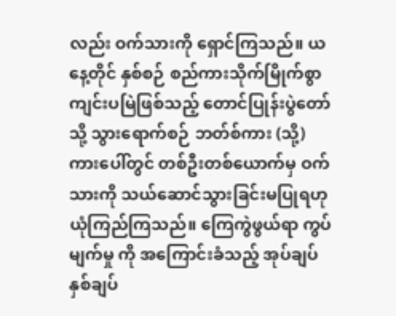လည်း ဝက်သားကို ရှောင်ကြသည်။ ယနေ့တိုင် နှစ်စဉ် စည်ကားသိုက်မြိုက်စွာကျင်းပမြဲဖြစ်သည့် တောင်ပြုန်းပွဲတော်သို့ သွားရောက်စဉ် ဘတ်စ်ကား (သို့) ကားပေါ်တွင် တစ်ဦးတစ်ယောက်မှ ဝက်သားကို သယ်ဆောင်သွားခြင်းမပြုရဟု ယုံကြည်ကြသည်။ ကြေကွဲဖွယ်ရာ ကွပ်မျက်မှု ကို အကြောင်းခံသည့် အုပ်ချပ်နှစ်ချပ်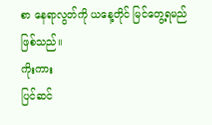စာ နေရာလွတ်ကို ယနေ့တိုင် မြင်တွေ့ရမည်ဖြစ်သည်။
ကိုးကား
ပြင်ဆင်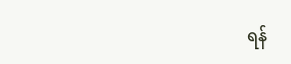ရန်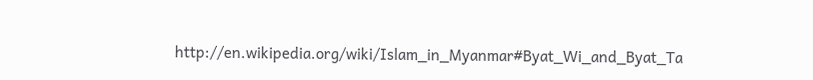http://en.wikipedia.org/wiki/Islam_in_Myanmar#Byat_Wi_and_Byat_Ta